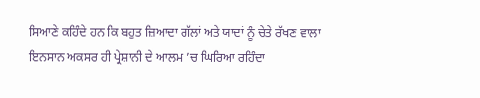ਸਿਆਣੇ ਕਹਿੰਦੇ ਹਨ ਕਿ ਬਹੁਤ ਜ਼ਿਆਦਾ ਗੱਲਾਂ ਅਤੇ ਯਾਦਾਂ ਨੂੰ ਚੇਤੇ ਰੱਖਣ ਵਾਲਾ ਇਨਸਾਨ ਅਕਸਰ ਹੀ ਪ੍ਰੇਸ਼ਾਨੀ ਦੇ ਆਲਮ ’ਚ ਘਿਰਿਆ ਰਹਿੰਦਾ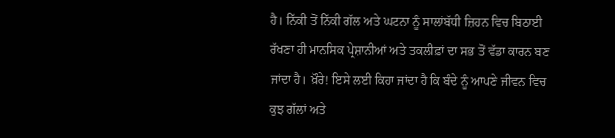ਹੈ। ਨਿੱਕੀ ਤੋਂ ਨਿੱਕੀ ਗੱਲ ਅਤੇ ਘਟਨਾ ਨੂੰ ਸਾਲਾਂਬੱਧੀ ਜ਼ਿਹਨ ਵਿਚ ਬਿਠਾਈ ਰੱਖਣਾ ਹੀ ਮਾਨਸਿਕ ਪ੍ਰੇਸ਼ਾਨੀਆਂ ਅਤੇ ਤਕਲੀਫ਼ਾਂ ਦਾ ਸਭ ਤੋਂ ਵੱਡਾ ਕਾਰਨ ਬਣ ਜਾਂਦਾ ਹੈ। ਖ਼ੌਰੇ! ਇਸੇ ਲਈ ਕਿਹਾ ਜਾਂਦਾ ਹੈ ਕਿ ਬੰਦੇ ਨੂੰ ਆਪਣੇ ਜੀਵਨ ਵਿਚ ਕੁਝ ਗੱਲਾਂ ਅਤੇ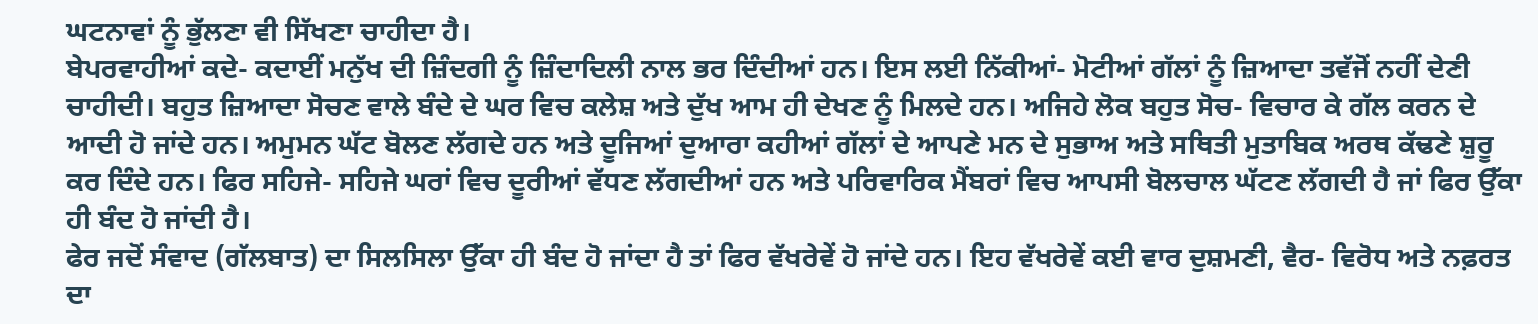ਘਟਨਾਵਾਂ ਨੂੰ ਭੁੱਲਣਾ ਵੀ ਸਿੱਖਣਾ ਚਾਹੀਦਾ ਹੈ।
ਬੇਪਰਵਾਹੀਆਂ ਕਦੇ- ਕਦਾਈਂ ਮਨੁੱਖ ਦੀ ਜ਼ਿੰਦਗੀ ਨੂੰ ਜ਼ਿੰਦਾਦਿਲੀ ਨਾਲ ਭਰ ਦਿੰਦੀਆਂ ਹਨ। ਇਸ ਲਈ ਨਿੱਕੀਆਂ- ਮੋਟੀਆਂ ਗੱਲਾਂ ਨੂੰ ਜ਼ਿਆਦਾ ਤਵੱਜੋਂ ਨਹੀਂ ਦੇਣੀ ਚਾਹੀਦੀ। ਬਹੁਤ ਜ਼ਿਆਦਾ ਸੋਚਣ ਵਾਲੇ ਬੰਦੇ ਦੇ ਘਰ ਵਿਚ ਕਲੇਸ਼ ਅਤੇ ਦੁੱਖ ਆਮ ਹੀ ਦੇਖਣ ਨੂੰ ਮਿਲਦੇ ਹਨ। ਅਜਿਹੇ ਲੋਕ ਬਹੁਤ ਸੋਚ- ਵਿਚਾਰ ਕੇ ਗੱਲ ਕਰਨ ਦੇ ਆਦੀ ਹੋ ਜਾਂਦੇ ਹਨ। ਅਮੁਮਨ ਘੱਟ ਬੋਲਣ ਲੱਗਦੇ ਹਨ ਅਤੇ ਦੂਜਿਆਂ ਦੁਆਰਾ ਕਹੀਆਂ ਗੱਲਾਂ ਦੇ ਆਪਣੇ ਮਨ ਦੇ ਸੁਭਾਅ ਅਤੇ ਸਥਿਤੀ ਮੁਤਾਬਿਕ ਅਰਥ ਕੱਢਣੇ ਸ਼ੁਰੂ ਕਰ ਦਿੰਦੇ ਹਨ। ਫਿਰ ਸਹਿਜੇ- ਸਹਿਜੇ ਘਰਾਂ ਵਿਚ ਦੂਰੀਆਂ ਵੱਧਣ ਲੱਗਦੀਆਂ ਹਨ ਅਤੇ ਪਰਿਵਾਰਿਕ ਮੈਂਬਰਾਂ ਵਿਚ ਆਪਸੀ ਬੋਲਚਾਲ ਘੱਟਣ ਲੱਗਦੀ ਹੈ ਜਾਂ ਫਿਰ ਉੱਕਾ ਹੀ ਬੰਦ ਹੋ ਜਾਂਦੀ ਹੈ।
ਫੇਰ ਜਦੋਂ ਸੰਵਾਦ (ਗੱਲਬਾਤ) ਦਾ ਸਿਲਸਿਲਾ ਉੱਕਾ ਹੀ ਬੰਦ ਹੋ ਜਾਂਦਾ ਹੈ ਤਾਂ ਫਿਰ ਵੱਖਰੇਵੇਂ ਹੋ ਜਾਂਦੇ ਹਨ। ਇਹ ਵੱਖਰੇਵੇਂ ਕਈ ਵਾਰ ਦੁਸ਼ਮਣੀ, ਵੈਰ- ਵਿਰੋਧ ਅਤੇ ਨਫ਼ਰਤ ਦਾ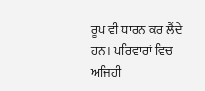ਰੂਪ ਵੀ ਧਾਰਨ ਕਰ ਲੈਂਦੇ ਹਨ। ਪਰਿਵਾਰਾਂ ਵਿਚ ਅਜਿਹੀ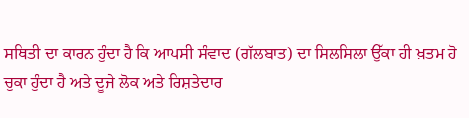ਸਥਿਤੀ ਦਾ ਕਾਰਨ ਹੁੰਦਾ ਹੈ ਕਿ ਆਪਸੀ ਸੰਵਾਦ (ਗੱਲਬਾਤ) ਦਾ ਸਿਲਸਿਲਾ ਉੱਕਾ ਹੀ ਖ਼ਤਮ ਹੋ ਚੁਕਾ ਹੁੰਦਾ ਹੈ ਅਤੇ ਦੂਜੇ ਲੋਕ ਅਤੇ ਰਿਸ਼ਤੇਦਾਰ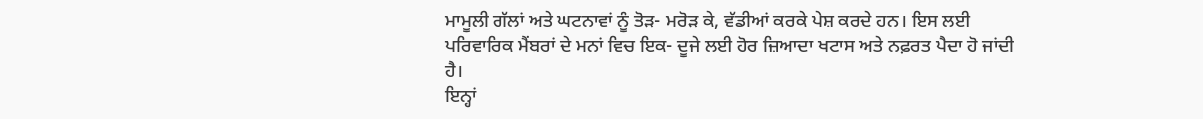ਮਾਮੂਲੀ ਗੱਲਾਂ ਅਤੇ ਘਟਨਾਵਾਂ ਨੂੰ ਤੋੜ- ਮਰੋੜ ਕੇ, ਵੱਡੀਆਂ ਕਰਕੇ ਪੇਸ਼ ਕਰਦੇ ਹਨ। ਇਸ ਲਈ ਪਰਿਵਾਰਿਕ ਮੈਂਬਰਾਂ ਦੇ ਮਨਾਂ ਵਿਚ ਇਕ- ਦੂਜੇ ਲਈ ਹੋਰ ਜ਼ਿਆਦਾ ਖਟਾਸ ਅਤੇ ਨਫ਼ਰਤ ਪੈਦਾ ਹੋ ਜਾਂਦੀ ਹੈ।
ਇਨ੍ਹਾਂ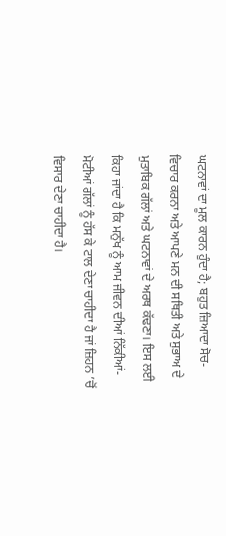ਘਟਨਾਵਾਂ ਦਾ ਮੂਲ ਕਾਰਨ ਹੁੰਦਾ ਹੈ; ਬਹੁਤ ਜ਼ਿਆਦਾ ਸੋਚ- ਵਿਚਾਰ ਕਰਨਾ ਅਤੇ ਆਪਣੇ ਮਨ ਦੀ ਸਥਿਤੀ ਅਤੇ ਸੁਭਾਅ ਦੇ ਮੁਤਾਬਿਕ ਗੱਲਾਂ ਅਤੇ ਘਟਨਾਵਾਂ ਦੇ ਅਰਥ ਕੱਢਣਾ। ਇਸ ਲਈ ਕਿਹਾ ਜਾਂਦਾ ਹੈ ਕਿ ਮਨੁੱਖ ਨੂੰ ਆਮ ਜੀਵਨ ਦੀਆਂ ਨਿੱਕੀਆਂ- ਮੋਟੀਆਂ ਗੱਲਾਂ ਨੂੰ ਹੱਸ ਕੇ ਟਾਲ ਦੇਣਾ ਚਾਹੀਦਾ ਹੈ ਜਾਂ ਜ਼ਿਹਨ ’ਚੋਂ ਵਿਸਾਰ ਦੇਣਾ ਚਾਹੀਦਾ ਹੈ।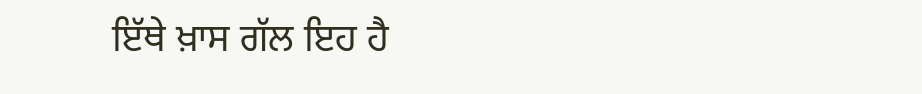ਇੱਥੇ ਖ਼ਾਸ ਗੱਲ ਇਹ ਹੈ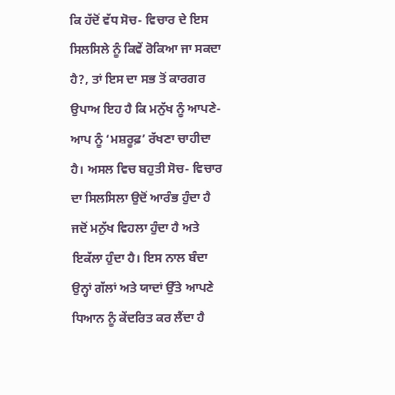ਕਿ ਹੱਦੋਂ ਵੱਧ ਸੋਚ- ਵਿਚਾਰ ਦੇ ਇਸ ਸਿਲਸਿਲੇ ਨੂੰ ਕਿਵੇਂ ਰੋਕਿਆ ਜਾ ਸਕਦਾ ਹੈ?, ਤਾਂ ਇਸ ਦਾ ਸਭ ਤੋਂ ਕਾਰਗਰ ਉਪਾਅ ਇਹ ਹੈ ਕਿ ਮਨੁੱਖ ਨੂੰ ਆਪਣੇ- ਆਪ ਨੂੰ ‘ਮਸ਼ਰੂਫ਼’ ਰੱਖਣਾ ਚਾਹੀਦਾ ਹੈ। ਅਸਲ ਵਿਚ ਬਹੁਤੀ ਸੋਚ- ਵਿਚਾਰ ਦਾ ਸਿਲਸਿਲਾ ਉਦੋਂ ਆਰੰਭ ਹੁੰਦਾ ਹੈ ਜਦੋਂ ਮਨੁੱਖ ਵਿਹਲਾ ਹੁੰਦਾ ਹੈ ਅਤੇ ਇਕੱਲਾ ਹੁੰਦਾ ਹੈ। ਇਸ ਨਾਲ ਬੰਦਾ ਉਨ੍ਹਾਂ ਗੱਲਾਂ ਅਤੇ ਯਾਦਾਂ ਉੱਤੇ ਆਪਣੇ ਧਿਆਨ ਨੂੰ ਕੇਂਦਰਿਤ ਕਰ ਲੈਂਦਾ ਹੈ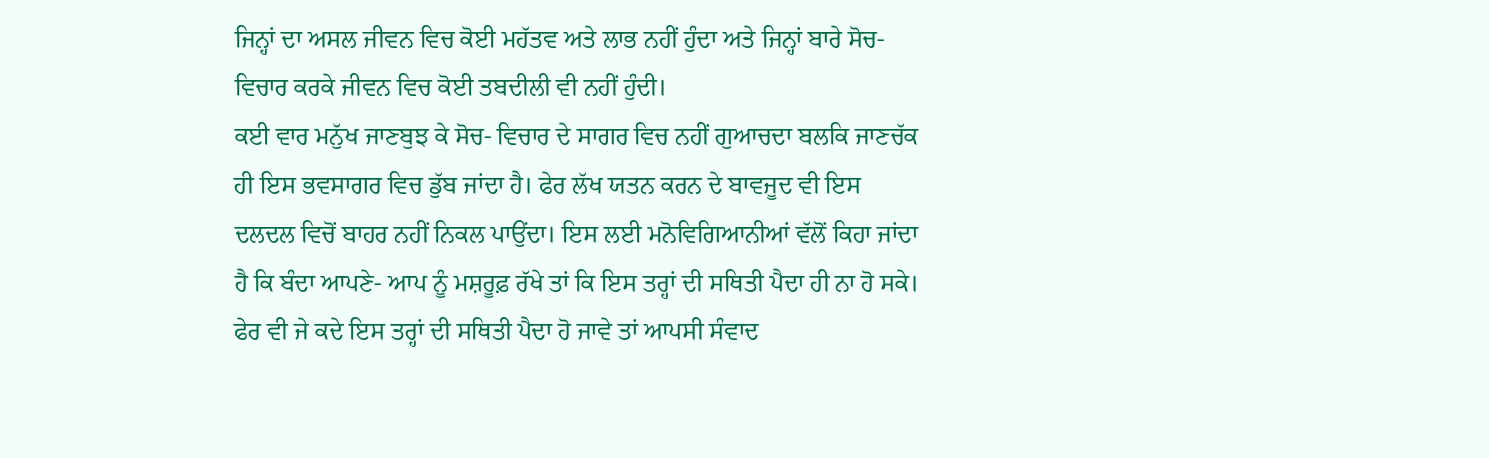ਜਿਨ੍ਹਾਂ ਦਾ ਅਸਲ ਜੀਵਨ ਵਿਚ ਕੋਈ ਮਹੱਤਵ ਅਤੇ ਲਾਭ ਨਹੀਂ ਹੁੰਦਾ ਅਤੇ ਜਿਨ੍ਹਾਂ ਬਾਰੇ ਸੋਚ- ਵਿਚਾਰ ਕਰਕੇ ਜੀਵਨ ਵਿਚ ਕੋਈ ਤਬਦੀਲੀ ਵੀ ਨਹੀਂ ਹੁੰਦੀ।
ਕਈ ਵਾਰ ਮਨੁੱਖ ਜਾਣਬੁਝ ਕੇ ਸੋਚ- ਵਿਚਾਰ ਦੇ ਸਾਗਰ ਵਿਚ ਨਹੀਂ ਗੁਆਚਦਾ ਬਲਕਿ ਜਾਣਚੱਕ ਹੀ ਇਸ ਭਵਸਾਗਰ ਵਿਚ ਡੁੱਬ ਜਾਂਦਾ ਹੈ। ਫੇਰ ਲੱਖ ਯਤਨ ਕਰਨ ਦੇ ਬਾਵਜੂਦ ਵੀ ਇਸ ਦਲਦਲ ਵਿਚੋਂ ਬਾਹਰ ਨਹੀਂ ਨਿਕਲ ਪਾਉਂਦਾ। ਇਸ ਲਈ ਮਨੋਵਿਗਿਆਨੀਆਂ ਵੱਲੋਂ ਕਿਹਾ ਜਾਂਦਾ ਹੈ ਕਿ ਬੰਦਾ ਆਪਣੇ- ਆਪ ਨੂੰ ਮਸ਼ਰੂਫ਼ ਰੱਖੇ ਤਾਂ ਕਿ ਇਸ ਤਰ੍ਹਾਂ ਦੀ ਸਥਿਤੀ ਪੈਦਾ ਹੀ ਨਾ ਹੋ ਸਕੇ। ਫੇਰ ਵੀ ਜੇ ਕਦੇ ਇਸ ਤਰ੍ਹਾਂ ਦੀ ਸਥਿਤੀ ਪੈਦਾ ਹੋ ਜਾਵੇ ਤਾਂ ਆਪਸੀ ਸੰਵਾਦ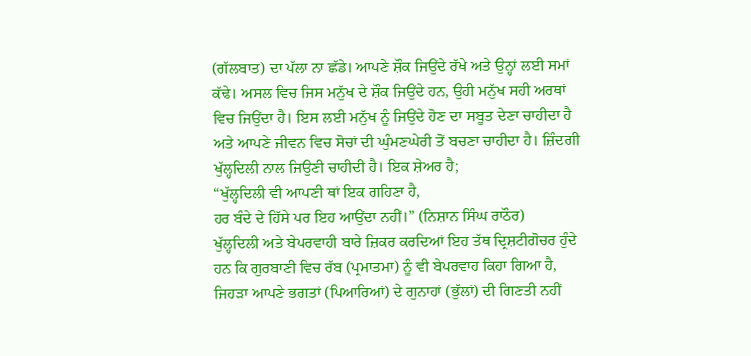(ਗੱਲਬਾਤ) ਦਾ ਪੱਲਾ ਨਾ ਛੱਡੇ। ਆਪਣੇ ਸ਼ੌਕ ਜਿਉਂਦੇ ਰੱਖੇ ਅਤੇ ਉਨ੍ਹਾਂ ਲਈ ਸਮਾਂ ਕੱਢੇ। ਅਸਲ ਵਿਚ ਜਿਸ ਮਨੁੱਖ ਦੇ ਸ਼ੌਕ ਜਿਉਂਦੇ ਹਨ, ਉਹੀ ਮਨੁੱਖ ਸਹੀ ਅਰਥਾਂ ਵਿਚ ਜਿਉਂਦਾ ਹੈ। ਇਸ ਲਈ ਮਨੁੱਖ ਨੂੰ ਜਿਉਂਦੇ ਹੋਣ ਦਾ ਸਬੂਤ ਦੇਣਾ ਚਾਹੀਦਾ ਹੈ ਅਤੇ ਆਪਣੇ ਜੀਵਨ ਵਿਚ ਸੋਚਾਂ ਦੀ ਘੁੰਮਣਘੇਰੀ ਤੋਂ ਬਚਣਾ ਚਾਹੀਦਾ ਹੈ। ਜ਼ਿੰਦਗੀ ਖੁੱਲ੍ਹਦਿਲੀ ਨਾਲ ਜਿਉਣੀ ਚਾਹੀਦੀ ਹੈ। ਇਕ ਸ਼ੇਅਰ ਹੈ;
“ਖੁੱਲ੍ਹਦਿਲੀ ਵੀ ਆਪਣੀ ਥਾਂ ਇਕ ਗਹਿਣਾ ਹੈ,
ਹਰ ਬੰਦੇ ਦੇ ਹਿੱਸੇ ਪਰ ਇਹ ਆਉਂਦਾ ਨਹੀਂ।” (ਨਿਸ਼ਾਨ ਸਿੰਘ ਰਾਠੌਰ)
ਖੁੱਲ੍ਹਦਿਲੀ ਅਤੇ ਬੇਪਰਵਾਹੀ ਬਾਰੇ ਜ਼ਿਕਰ ਕਰਦਿਆਂ ਇਹ ਤੱਥ ਦ੍ਰਿਸ਼ਟੀਗੋਚਰ ਹੁੰਦੇ ਹਨ ਕਿ ਗੁਰਬਾਣੀ ਵਿਚ ਰੱਬ (ਪ੍ਰਮਾਤਮਾ) ਨੂੰ ਵੀ ਬੇਪਰਵਾਹ ਕਿਹਾ ਗਿਆ ਹੈ, ਜਿਹੜਾ ਆਪਣੇ ਭਗਤਾਂ (ਪਿਆਰਿਆਂ) ਦੇ ਗੁਨਾਹਾਂ (ਭੁੱਲਾਂ) ਦੀ ਗਿਣਤੀ ਨਹੀਂ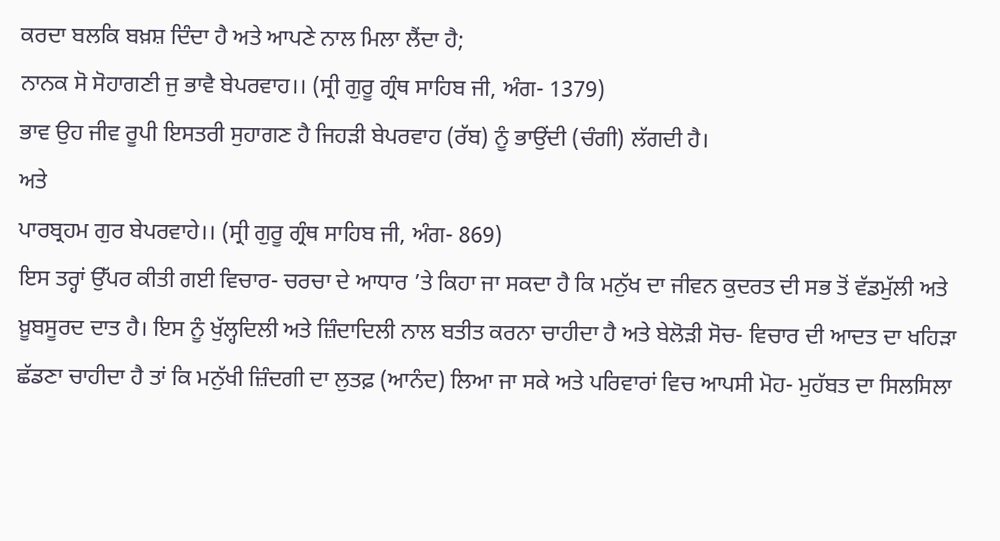ਕਰਦਾ ਬਲਕਿ ਬਖ਼ਸ਼ ਦਿੰਦਾ ਹੈ ਅਤੇ ਆਪਣੇ ਨਾਲ ਮਿਲਾ ਲੈਂਦਾ ਹੈ;
ਨਾਨਕ ਸੋ ਸੋਹਾਗਣੀ ਜੁ ਭਾਵੈ ਬੇਪਰਵਾਹ।। (ਸ੍ਰੀ ਗੁਰੂ ਗ੍ਰੰਥ ਸਾਹਿਬ ਜੀ, ਅੰਗ- 1379)
ਭਾਵ ਉਹ ਜੀਵ ਰੂਪੀ ਇਸਤਰੀ ਸੁਹਾਗਣ ਹੈ ਜਿਹੜੀ ਬੇਪਰਵਾਹ (ਰੱਬ) ਨੂੰ ਭਾਉਂਦੀ (ਚੰਗੀ) ਲੱਗਦੀ ਹੈ।
ਅਤੇ
ਪਾਰਬ੍ਰਹਮ ਗੁਰ ਬੇਪਰਵਾਹੇ।। (ਸ੍ਰੀ ਗੁਰੂ ਗ੍ਰੰਥ ਸਾਹਿਬ ਜੀ, ਅੰਗ- 869)
ਇਸ ਤਰ੍ਹਾਂ ਉੱਪਰ ਕੀਤੀ ਗਈ ਵਿਚਾਰ- ਚਰਚਾ ਦੇ ਆਧਾਰ ’ਤੇ ਕਿਹਾ ਜਾ ਸਕਦਾ ਹੈ ਕਿ ਮਨੁੱਖ ਦਾ ਜੀਵਨ ਕੁਦਰਤ ਦੀ ਸਭ ਤੋਂ ਵੱਡਮੁੱਲੀ ਅਤੇ ਖ਼ੂਬਸੂਰਦ ਦਾਤ ਹੈ। ਇਸ ਨੂੰ ਖੁੱਲ੍ਹਦਿਲੀ ਅਤੇ ਜ਼ਿੰਦਾਦਿਲੀ ਨਾਲ ਬਤੀਤ ਕਰਨਾ ਚਾਹੀਦਾ ਹੈ ਅਤੇ ਬੇਲੋੜੀ ਸੋਚ- ਵਿਚਾਰ ਦੀ ਆਦਤ ਦਾ ਖਹਿੜਾ ਛੱਡਣਾ ਚਾਹੀਦਾ ਹੈ ਤਾਂ ਕਿ ਮਨੁੱਖੀ ਜ਼ਿੰਦਗੀ ਦਾ ਲੁਤਫ਼ (ਆਨੰਦ) ਲਿਆ ਜਾ ਸਕੇ ਅਤੇ ਪਰਿਵਾਰਾਂ ਵਿਚ ਆਪਸੀ ਮੋਹ- ਮੁਹੱਬਤ ਦਾ ਸਿਲਸਿਲਾ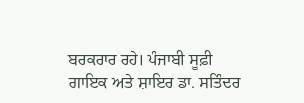ਬਰਕਰਾਰ ਰਹੇ। ਪੰਜਾਬੀ ਸੂਫ਼ੀ ਗਾਇਕ ਅਤੇ ਸ਼ਾਇਰ ਡਾ. ਸਤਿੰਦਰ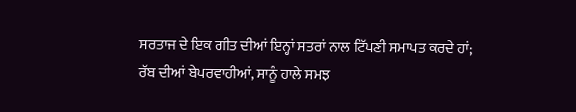ਸਰਤਾਜ ਦੇ ਇਕ ਗੀਤ ਦੀਆਂ ਇਨ੍ਹਾਂ ਸਤਰਾਂ ਨਾਲ ਟਿੱਪਣੀ ਸਮਾਪਤ ਕਰਦੇ ਹਾਂ;
ਰੱਬ ਦੀਆਂ ਬੇਪਰਵਾਹੀਆਂ, ਸਾਨੂੰ ਹਾਲੇ ਸਮਝ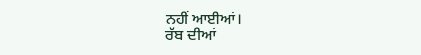ਨਹੀਂ ਆਈਆਂ।
ਰੱਬ ਦੀਆਂ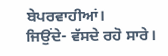ਬੇਪਰਵਾਹੀਆਂ।
ਜਿਉਂਦੇ- ਵੱਸਦੇ ਰਹੋ ਸਾਰੇ।